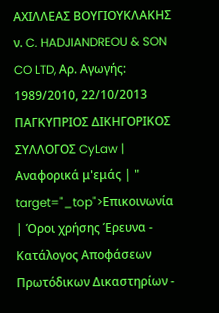ΑΧΙΛΛΕΑΣ ΒΟΥΓΙΟΥΚΛΑΚΗΣ ν. C. HADJIANDREOU & SON CO LTD, Αρ. Αγωγής: 1989/2010, 22/10/2013 ΠΑΓΚΥΠΡΙΟΣ ΔΙΚΗΓΟΡΙΚΟΣ ΣΥΛΛΟΓΟΣ CyLaw | Αναφορικά μ'εμάς | " target="_top">Επικοινωνία | Όροι χρήσης Έρευνα - Κατάλογος Αποφάσεων Πρωτόδικων Δικαστηρίων -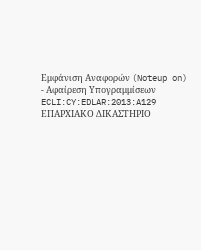Εμφάνιση Αναφορών (Noteup on) - Αφαίρεση Υπογραμμίσεων ECLI:CY:EDLAR:2013:A129 ΕΠΑΡΧΙΑΚΟ ΔΙΚΑΣΤΗΡΙΟ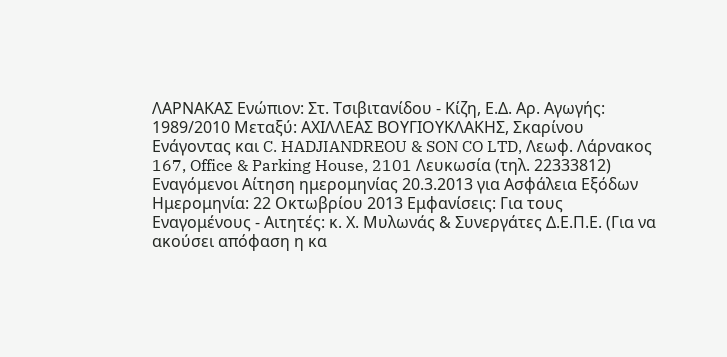ΛΑΡΝΑΚΑΣ Ενώπιον: Στ. Τσιβιτανίδου - Κίζη, Ε.Δ. Αρ. Αγωγής: 1989/2010 Μεταξύ: ΑΧΙΛΛΕΑΣ ΒΟΥΓΙΟΥΚΛΑΚΗΣ, Σκαρίνου Ενάγοντας και C. HADJIANDREOU & SON CO LTD, Λεωφ. Λάρνακος 167, Office & Parking House, 2101 Λευκωσία (τηλ. 22333812) Εναγόμενοι Αίτηση ημερομηνίας 20.3.2013 για Ασφάλεια Εξόδων Ημερομηνία: 22 Οκτωβρίου 2013 Εμφανίσεις: Για τους Εναγομένους - Αιτητές: κ. Χ. Μυλωνάς & Συνεργάτες Δ.Ε.Π.Ε. (Για να ακούσει απόφαση η κα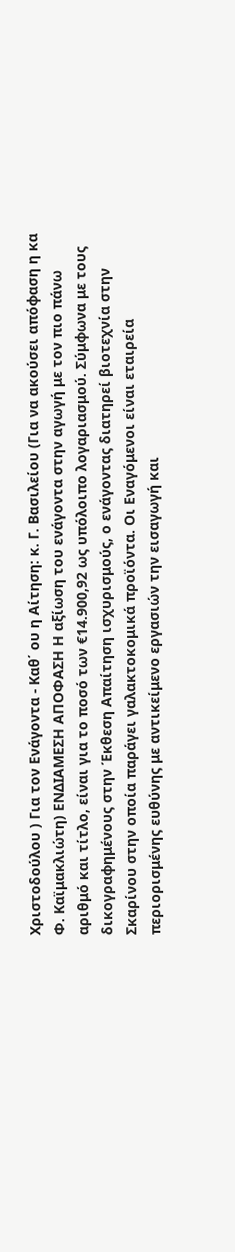Χριστοδούλου ) Για τον Ενάγοντα - Καθ΄ ου η Αίτηση: κ. Γ. Βασιλείου (Για να ακούσει απόφαση η κα Φ. Καϊμακλιώτη) ΕΝΔΙΑΜΕΣΗ ΑΠΟΦΑΣΗ Η αξίωση του ενάγοντα στην αγωγή με τον πιο πάνω αριθμό και τίτλο, είναι για το ποσό των €14.900,92 ως υπόλοιπο λογαριασμού. Σύμφωνα με τους δικογραφημένους στην Έκθεση Απαίτηση ισχυρισμούς, ο ενάγοντας διατηρεί βιοτεχνία στην Σκαρίνου στην οποία παράγει γαλακτοκομικά προϊόντα. Οι Εναγόμενοι είναι εταιρεία περιορισμένης ευθύνης με αντικείμενο εργασιών την εισαγωγή και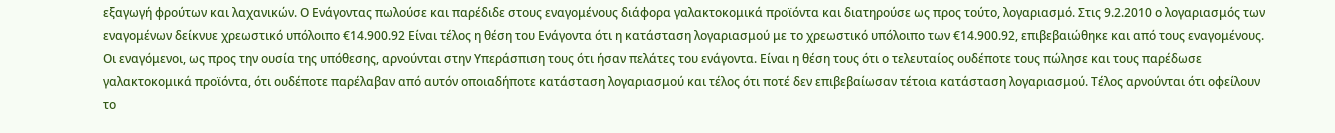εξαγωγή φρούτων και λαχανικών. Ο Ενάγοντας πωλούσε και παρέδιδε στους εναγομένους διάφορα γαλακτοκομικά προϊόντα και διατηρούσε ως προς τούτο, λογαριασμό. Στις 9.2.2010 ο λογαριασμός των εναγομένων δείκνυε χρεωστικό υπόλοιπο €14.900.92 Είναι τέλος η θέση του Ενάγοντα ότι η κατάσταση λογαριασμού με το χρεωστικό υπόλοιπο των €14.900.92, επιβεβαιώθηκε και από τους εναγομένους. Οι εναγόμενοι, ως προς την ουσία της υπόθεσης, αρνούνται στην Υπεράσπιση τους ότι ήσαν πελάτες του ενάγοντα. Είναι η θέση τους ότι ο τελευταίος ουδέποτε τους πώλησε και τους παρέδωσε γαλακτοκομικά προϊόντα, ότι ουδέποτε παρέλαβαν από αυτόν οποιαδήποτε κατάσταση λογαριασμού και τέλος ότι ποτέ δεν επιβεβαίωσαν τέτοια κατάσταση λογαριασμού. Τέλος αρνούνται ότι οφείλουν το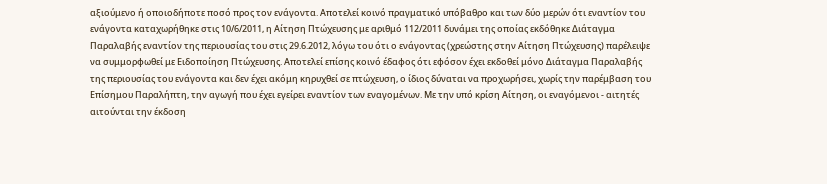αξιούμενο ή οποιοδήποτε ποσό προς τον ενάγοντα. Αποτελεί κοινό πραγματικό υπόβαθρο και των δύο μερών ότι εναντίον του ενάγοντα καταχωρήθηκε στις 10/6/2011, η Αίτηση Πτώχευσης με αριθμό 112/2011 δυνάμει της οποίας εκδόθηκε Διάταγμα Παραλαβής εναντίον της περιουσίας του στις 29.6.2012, λόγω του ότι ο ενάγοντας (χρεώστης στην Αίτηση Πτώχευσης) παρέλειψε να συμμορφωθεί με Ειδοποίηση Πτώχευσης. Αποτελεί επίσης κοινό έδαφος ότι εφόσον έχει εκδοθεί μόνο Διάταγμα Παραλαβής της περιουσίας του ενάγοντα και δεν έχει ακόμη κηρυχθεί σε πτώχευση, ο ίδιος δύναται να προχωρήσει, χωρίς την παρέμβαση του Επίσημου Παραλήπτη, την αγωγή που έχει εγείρει εναντίον των εναγομένων. Με την υπό κρίση Αίτηση, οι εναγόμενοι - αιτητές αιτούνται την έκδοση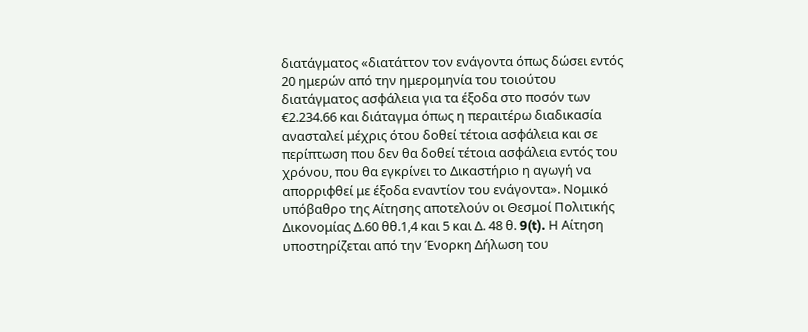διατάγματος «διατάττον τον ενάγοντα όπως δώσει εντός 20 ημερών από την ημερομηνία του τοιούτου διατάγματος ασφάλεια για τα έξοδα στο ποσόν των €2.234.66 και διάταγμα όπως η περαιτέρω διαδικασία ανασταλεί μέχρις ότου δοθεί τέτοια ασφάλεια και σε περίπτωση που δεν θα δοθεί τέτοια ασφάλεια εντός του χρόνου, που θα εγκρίνει το Δικαστήριο η αγωγή να απορριφθεί με έξοδα εναντίον του ενάγοντα». Νομικό υπόβαθρο της Αίτησης αποτελούν οι Θεσμοί Πολιτικής Δικονομίας Δ.60 θθ.1,4 και 5 και Δ. 48 θ. 9(t). Η Αίτηση υποστηρίζεται από την Ένορκη Δήλωση του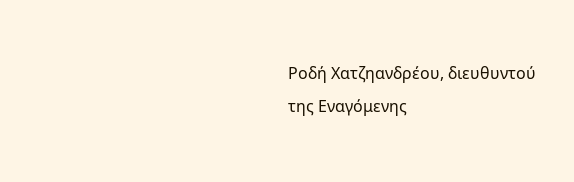Ροδή Χατζηανδρέου, διευθυντού της Εναγόμενης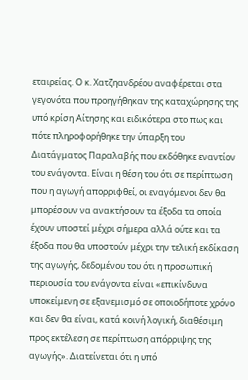εταιρείας. Ο κ. Χατζηανδρέου αναφέρεται στα γεγονότα που προηγήθηκαν της καταχώρησης της υπό κρίση Αίτησης και ειδικότερα στο πως και πότε πληροφορήθηκε την ύπαρξη του Διατάγματος Παραλαβής που εκδόθηκε εναντίον του ενάγοντα. Είναι η θέση του ότι σε περίπτωση που η αγωγή απορριφθεί, οι εναγόμενοι δεν θα μπορέσουν να ανακτήσουν τα έξοδα τα οποία έχουν υποστεί μέχρι σήμερα αλλά ούτε και τα έξοδα που θα υποστούν μέχρι την τελική εκδίκαση της αγωγής, δεδομένου του ότι η προσωπική περιουσία του ενάγοντα είναι «επικίνδυνα υποκείμενη σε εξανεμισμό σε οποιοδήποτε χρόνο και δεν θα είναι, κατά κοινή λογική, διαθέσιμη προς εκτέλεση σε περίπτωση απόρριψης της αγωγής». Διατείνεται ότι η υπό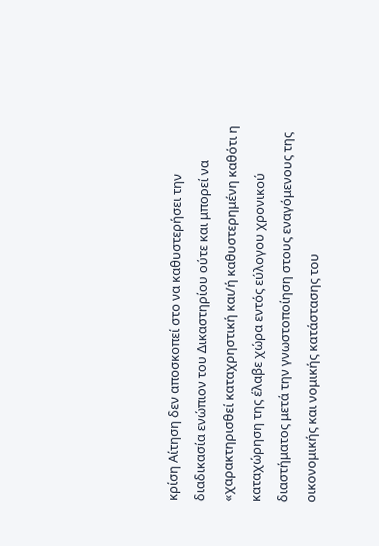κρίση Αίτηση δεν αποσκοπεί στο να καθυστερήσει την διαδικασία ενώπιον του Δικαστηρίου ούτε και μπορεί να «χαρακτηρισθεί καταχρηστική και/ή καθυστερημένη καθότι η καταχώρηση της έλαβε χώρα εντός εύλογου χρονικού διαστήματος μετά την γνωστοποίηση στους εναγόμενους της οικονομικής και νομικής κατάστασης του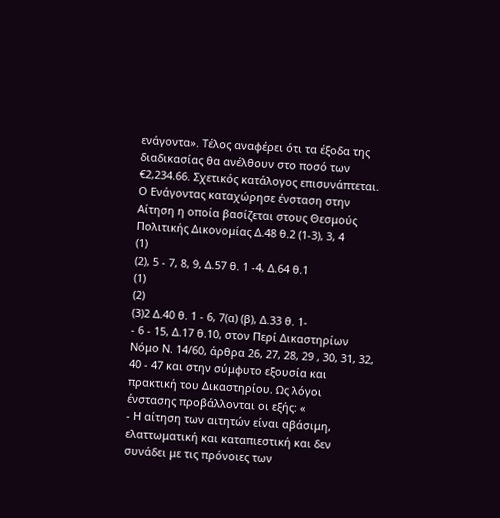ενάγοντα». Τέλος αναφέρει ότι τα έξοδα της διαδικασίας θα ανέλθουν στο ποσό των €2,234.66. Σχετικός κατάλογος επισυνάπτεται. Ο Ενάγοντας καταχώρησε ένσταση στην Αίτηση η οποία βασίζεται στους Θεσμούς Πολιτικής Δικονομίας Δ.48 θ.2 (1-3), 3, 4
(1)
(2), 5 - 7, 8, 9, Δ.57 θ. 1 -4, Δ.64 θ.1
(1)
(2)
(3)2 Δ.40 θ. 1 - 6, 7(α) (β), Δ.33 θ. 1-
- 6 - 15, Δ.17 θ.10, στον Περί Δικαστηρίων Νόμο Ν. 14/60, άρθρα 26, 27, 28, 29 , 30, 31, 32, 40 - 47 και στην σύμφυτο εξουσία και πρακτική του Δικαστηρίου. Ως λόγοι ένστασης προβάλλονται οι εξής: «
- Η αίτηση των αιτητών είναι αβάσιμη, ελαττωματική και καταπιεστική και δεν συνάδει με τις πρόνοιες των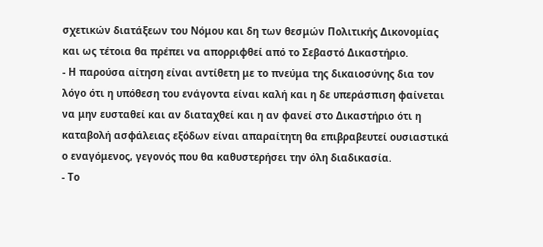σχετικών διατάξεων του Νόμου και δη των θεσμών Πολιτικής Δικονομίας και ως τέτοια θα πρέπει να απορριφθεί από το Σεβαστό Δικαστήριο.
- Η παρούσα αίτηση είναι αντίθετη με το πνεύμα της δικαιοσύνης δια τον λόγο ότι η υπόθεση του ενάγοντα είναι καλή και η δε υπεράσπιση φαίνεται να μην ευσταθεί και αν διαταχθεί και η αν φανεί στο Δικαστήριο ότι η καταβολή ασφάλειας εξόδων είναι απαραίτητη θα επιβραβευτεί ουσιαστικά ο εναγόμενος, γεγονός που θα καθυστερήσει την όλη διαδικασία.
- Το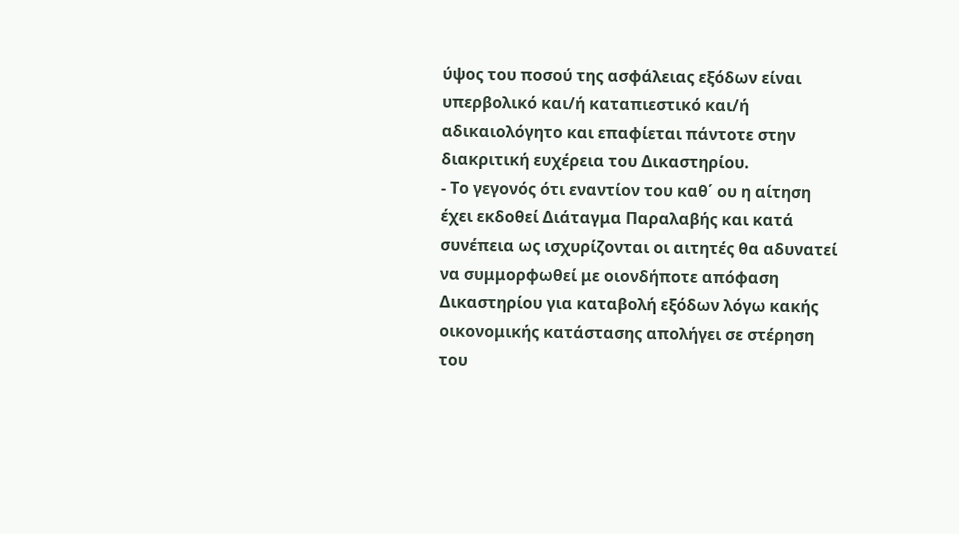ύψος του ποσού της ασφάλειας εξόδων είναι υπερβολικό και/ή καταπιεστικό και/ή αδικαιολόγητο και επαφίεται πάντοτε στην διακριτική ευχέρεια του Δικαστηρίου.
- Το γεγονός ότι εναντίον του καθ΄ ου η αίτηση έχει εκδοθεί Διάταγμα Παραλαβής και κατά συνέπεια ως ισχυρίζονται οι αιτητές θα αδυνατεί να συμμορφωθεί με οιονδήποτε απόφαση Δικαστηρίου για καταβολή εξόδων λόγω κακής οικονομικής κατάστασης απολήγει σε στέρηση του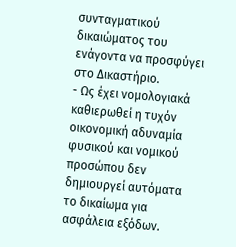συνταγματικού δικαιώματος του ενάγοντα να προσφύγει στο Δικαστήριο.
- Ως έχει νομολογιακά καθιερωθεί η τυχόν οικονομική αδυναμία φυσικού και νομικού προσώπου δεν δημιουργεί αυτόματα το δικαίωμα για ασφάλεια εξόδων.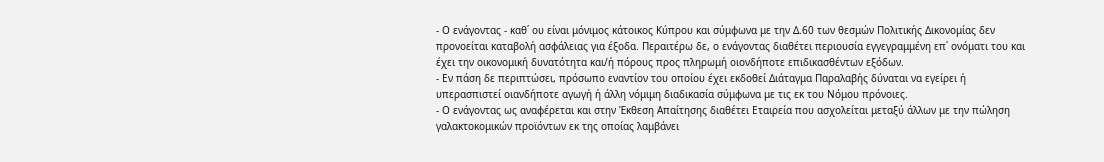- Ο ενάγοντας - καθ΄ ου είναι μόνιμος κάτοικος Κύπρου και σύμφωνα με την Δ.60 των θεσμών Πολιτικής Δικονομίας δεν προνοείται καταβολή ασφάλειας για έξοδα. Περαιτέρω δε, ο ενάγοντας διαθέτει περιουσία εγγεγραμμένη επ΄ ονόματι του και έχει την οικονομική δυνατότητα και/ή πόρους προς πληρωμή οιονδήποτε επιδικασθέντων εξόδων.
- Εν πάση δε περιπτώσει, πρόσωπο εναντίον του οποίου έχει εκδοθεί Διάταγμα Παραλαβής δύναται να εγείρει ή υπερασπιστεί οιανδήποτε αγωγή ή άλλη νόμιμη διαδικασία σύμφωνα με τις εκ του Νόμου πρόνοιες.
- Ο ενάγοντας ως αναφέρεται και στην Έκθεση Απαίτησης διαθέτει Εταιρεία που ασχολείται μεταξύ άλλων με την πώληση γαλακτοκομικών προϊόντων εκ της οποίας λαμβάνει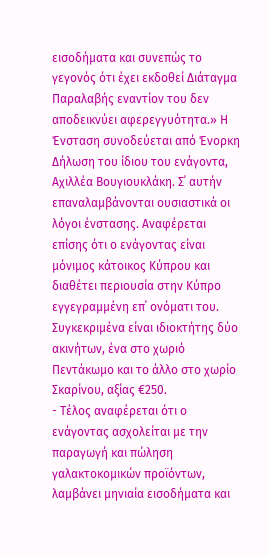εισοδήματα και συνεπώς το γεγονός ότι έχει εκδοθεί Διάταγμα Παραλαβής εναντίον του δεν αποδεικνύει αφερεγγυότητα.» Η Ένσταση συνοδεύεται από Ένορκη Δήλωση του ίδιου του ενάγοντα, Αχιλλέα Βουγιουκλάκη. Σ΄ αυτήν επαναλαμβάνονται ουσιαστικά οι λόγοι ένστασης. Αναφέρεται επίσης ότι ο ενάγοντας είναι μόνιμος κάτοικος Κύπρου και διαθέτει περιουσία στην Κύπρο εγγεγραμμένη επ΄ ονόματι του. Συγκεκριμένα είναι ιδιοκτήτης δύο ακινήτων, ένα στο χωριό Πεντάκωμο και το άλλο στο χωρίο Σκαρίνου, αξίας €250.
- Τέλος αναφέρεται ότι ο ενάγοντας ασχολείται με την παραγωγή και πώληση γαλακτοκομικών προϊόντων, λαμβάνει μηνιαία εισοδήματα και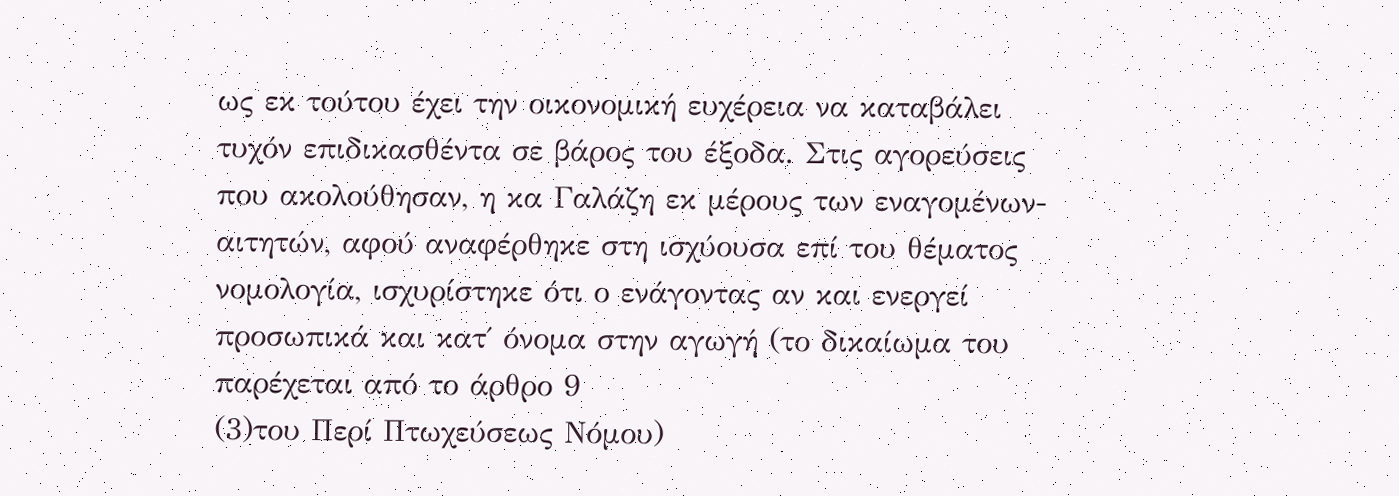ως εκ τούτου έχει την οικονομική ευχέρεια να καταβάλει τυχόν επιδικασθέντα σε βάρος του έξοδα. Στις αγορεύσεις που ακολούθησαν, η κα Γαλάζη εκ μέρους των εναγομένων-αιτητών, αφού αναφέρθηκε στη ισχύουσα επί του θέματος νομολογία, ισχυρίστηκε ότι ο ενάγοντας αν και ενεργεί προσωπικά και κατ΄ όνομα στην αγωγή (το δικαίωμα του παρέχεται από το άρθρο 9
(3)του Περί Πτωχεύσεως Νόμου)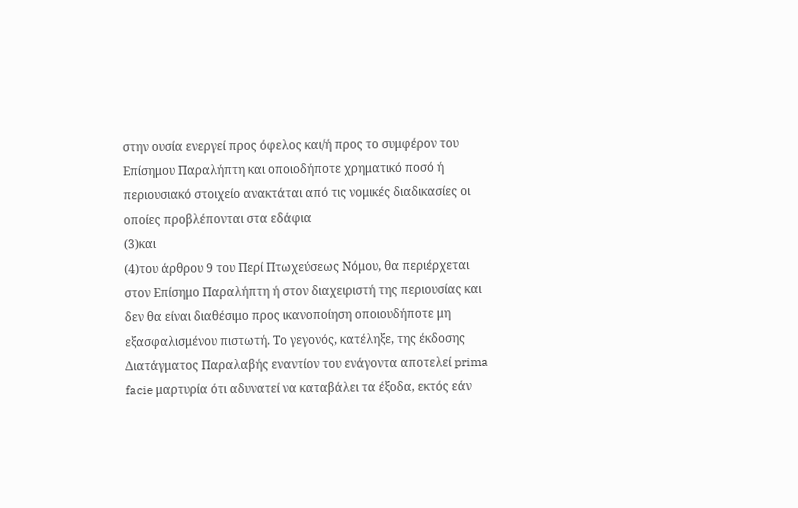στην ουσία ενεργεί προς όφελος και/ή προς το συμφέρον του Επίσημου Παραλήπτη και οποιοδήποτε χρηματικό ποσό ή περιουσιακό στοιχείο ανακτάται από τις νομικές διαδικασίες οι οποίες προβλέπονται στα εδάφια
(3)και
(4)του άρθρου 9 του Περί Πτωχεύσεως Νόμου, θα περιέρχεται στον Επίσημο Παραλήπτη ή στον διαχειριστή της περιουσίας και δεν θα είναι διαθέσιμο προς ικανοποίηση οποιουδήποτε μη εξασφαλισμένου πιστωτή. Το γεγονός, κατέληξε, της έκδοσης Διατάγματος Παραλαβής εναντίον του ενάγοντα αποτελεί prima facie μαρτυρία ότι αδυνατεί να καταβάλει τα έξοδα, εκτός εάν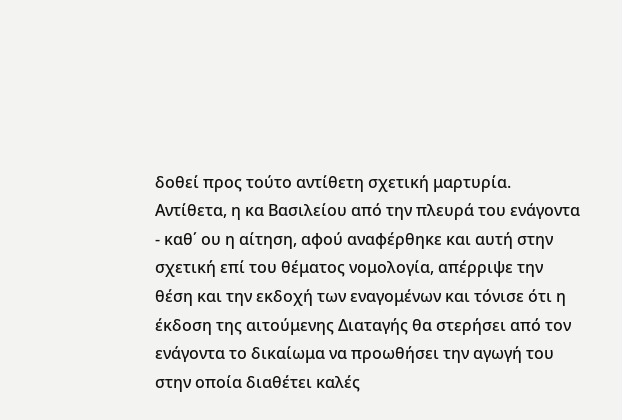δοθεί προς τούτο αντίθετη σχετική μαρτυρία. Αντίθετα, η κα Βασιλείου από την πλευρά του ενάγοντα - καθ΄ ου η αίτηση, αφού αναφέρθηκε και αυτή στην σχετική επί του θέματος νομολογία, απέρριψε την θέση και την εκδοχή των εναγομένων και τόνισε ότι η έκδοση της αιτούμενης Διαταγής θα στερήσει από τον ενάγοντα το δικαίωμα να προωθήσει την αγωγή του στην οποία διαθέτει καλές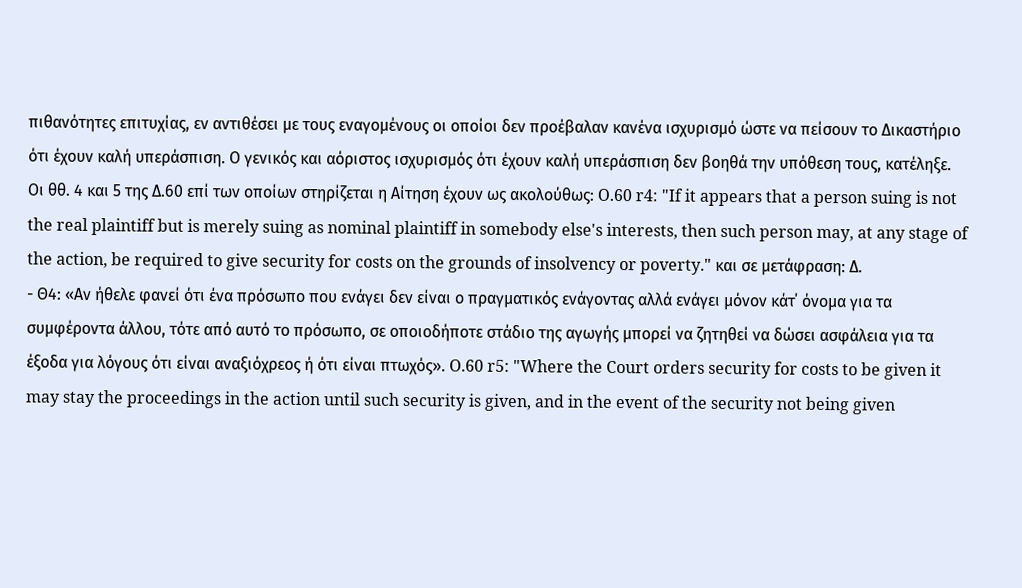πιθανότητες επιτυχίας, εν αντιθέσει με τους εναγομένους οι οποίοι δεν προέβαλαν κανένα ισχυρισμό ώστε να πείσουν το Δικαστήριο ότι έχουν καλή υπεράσπιση. Ο γενικός και αόριστος ισχυρισμός ότι έχουν καλή υπεράσπιση δεν βοηθά την υπόθεση τους, κατέληξε. Οι θθ. 4 και 5 της Δ.60 επί των οποίων στηρίζεται η Αίτηση έχουν ως ακολούθως: O.60 r4: "If it appears that a person suing is not the real plaintiff but is merely suing as nominal plaintiff in somebody else's interests, then such person may, at any stage of the action, be required to give security for costs on the grounds of insolvency or poverty." και σε μετάφραση: Δ.
- Θ4: «Αν ήθελε φανεί ότι ένα πρόσωπο που ενάγει δεν είναι ο πραγματικός ενάγοντας αλλά ενάγει μόνον κάτ΄ όνομα για τα συμφέροντα άλλου, τότε από αυτό το πρόσωπο, σε οποιοδήποτε στάδιο της αγωγής μπορεί να ζητηθεί να δώσει ασφάλεια για τα έξοδα για λόγους ότι είναι αναξιόχρεος ή ότι είναι πτωχός». O.60 r5: "Where the Court orders security for costs to be given it may stay the proceedings in the action until such security is given, and in the event of the security not being given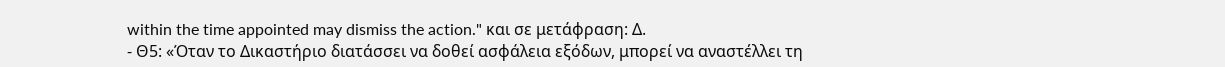within the time appointed may dismiss the action." και σε μετάφραση: Δ.
- Θ5: «Όταν το Δικαστήριο διατάσσει να δοθεί ασφάλεια εξόδων, μπορεί να αναστέλλει τη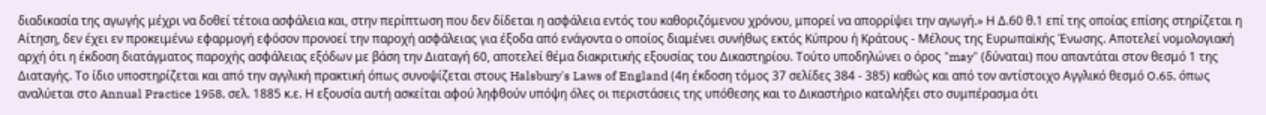διαδικασία της αγωγής μέχρι να δοθεί τέτοια ασφάλεια και, στην περίπτωση που δεν δίδεται η ασφάλεια εντός του καθοριζόμενου χρόνου, μπορεί να απορρίψει την αγωγή.» Η Δ.60 θ.1 επί της οποίας επίσης στηρίζεται η Αίτηση, δεν έχει εν προκειμένω εφαρμογή εφόσον προνοεί την παροχή ασφάλειας για έξοδα από ενάγοντα ο οποίος διαμένει συνήθως εκτός Κύπρου ή Κράτους - Μέλους της Ευρωπαϊκής Ένωσης. Αποτελεί νομολογιακή αρχή ότι η έκδοση διατάγματος παροχής ασφάλειας εξόδων με βάση την Διαταγή 60, αποτελεί θέμα διακριτικής εξουσίας του Δικαστηρίου. Τούτο υποδηλώνει ο όρος "may" (δύναται) που απαντάται στον θεσμό 1 της Διαταγής. Το ίδιο υποστηρίζεται και από την αγγλική πρακτική όπως συνοψίζεται στους Halsbury's Laws of England (4η έκδοση τόμος 37 σελίδες 384 - 385) καθώς και από τον αντίστοιχο Αγγλικό θεσμό O.65, όπως αναλύεται στο Annual Practice 1958, σελ. 1885 κ.ε. Η εξουσία αυτή ασκείται αφού ληφθούν υπόψη όλες οι περιστάσεις της υπόθεσης και το Δικαστήριο καταλήξει στο συμπέρασμα ότι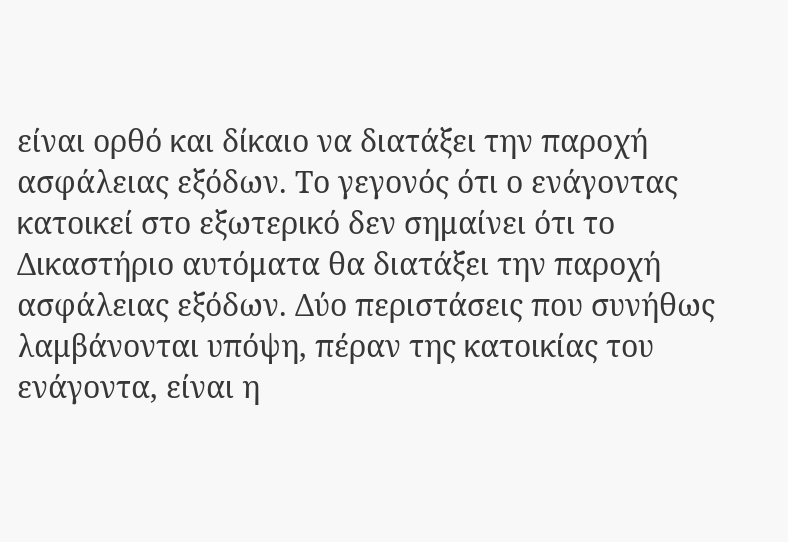είναι ορθό και δίκαιο να διατάξει την παροχή ασφάλειας εξόδων. Το γεγονός ότι ο ενάγοντας κατοικεί στο εξωτερικό δεν σημαίνει ότι το Δικαστήριο αυτόματα θα διατάξει την παροχή ασφάλειας εξόδων. Δύο περιστάσεις που συνήθως λαμβάνονται υπόψη, πέραν της κατοικίας του ενάγοντα, είναι η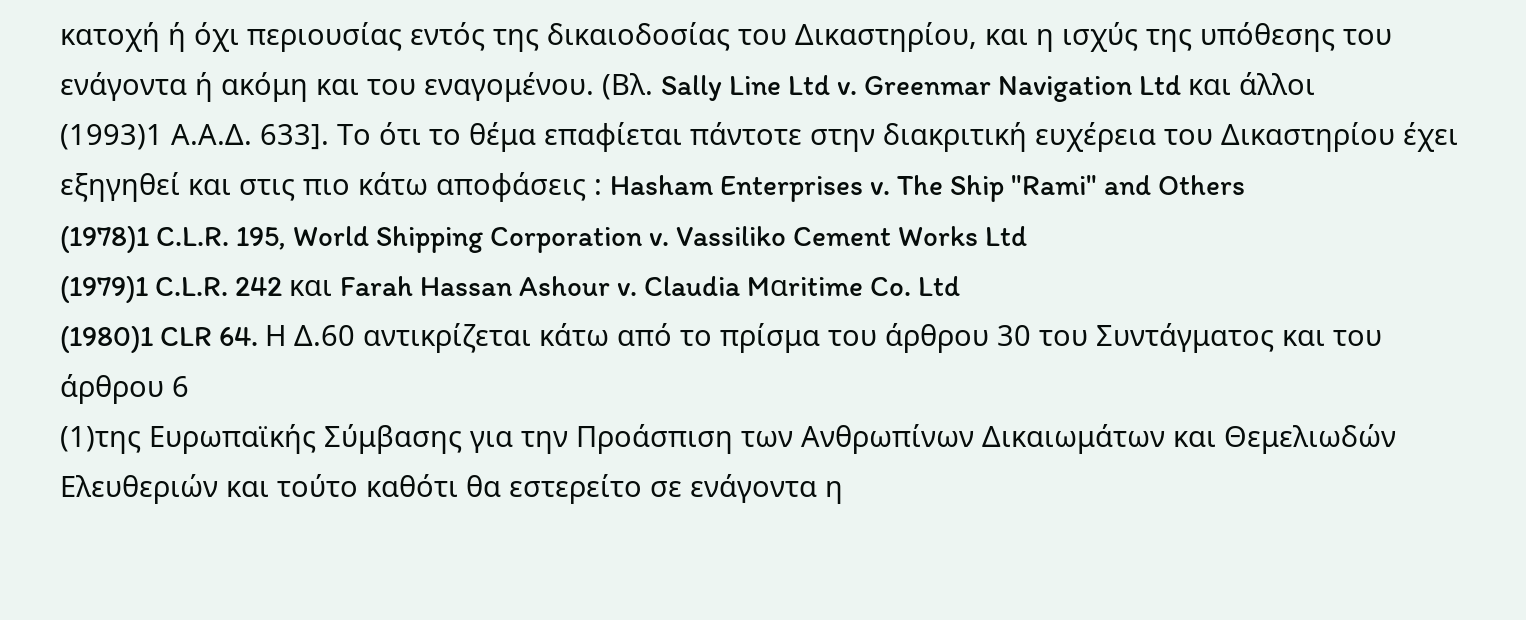κατοχή ή όχι περιουσίας εντός της δικαιοδοσίας του Δικαστηρίου, και η ισχύς της υπόθεσης του ενάγοντα ή ακόμη και του εναγομένου. (Βλ. Sally Line Ltd v. Greenmar Navigation Ltd και άλλοι
(1993)1 Α.Α.Δ. 633]. Το ότι το θέμα επαφίεται πάντοτε στην διακριτική ευχέρεια του Δικαστηρίου έχει εξηγηθεί και στις πιο κάτω αποφάσεις : Hasham Enterprises v. The Ship "Rami" and Others
(1978)1 C.L.R. 195, World Shipping Corporation v. Vassiliko Cement Works Ltd
(1979)1 C.L.R. 242 και Farah Hassan Ashour v. Claudia Mαritime Co. Ltd
(1980)1 CLR 64. Η Δ.60 αντικρίζεται κάτω από το πρίσμα του άρθρου 30 του Συντάγματος και του άρθρου 6
(1)της Ευρωπαϊκής Σύμβασης για την Προάσπιση των Ανθρωπίνων Δικαιωμάτων και Θεμελιωδών Ελευθεριών και τούτο καθότι θα εστερείτο σε ενάγοντα η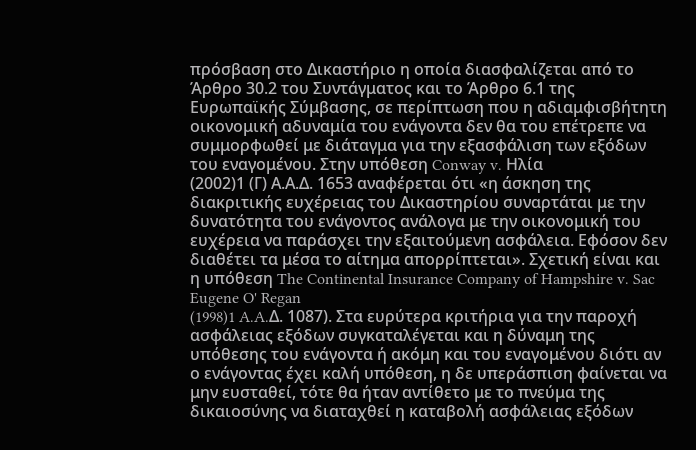πρόσβαση στο Δικαστήριο η οποία διασφαλίζεται από το Άρθρο 30.2 του Συντάγματος και το Άρθρο 6.1 της Ευρωπαϊκής Σύμβασης, σε περίπτωση που η αδιαμφισβήτητη οικονομική αδυναμία του ενάγοντα δεν θα του επέτρεπε να συμμορφωθεί με διάταγμα για την εξασφάλιση των εξόδων του εναγομένου. Στην υπόθεση Conway v. Ηλία
(2002)1 (Γ) Α.Α.Δ. 1653 αναφέρεται ότι «η άσκηση της διακριτικής ευχέρειας του Δικαστηρίου συναρτάται με την δυνατότητα του ενάγοντος ανάλογα με την οικονομική του ευχέρεια να παράσχει την εξαιτούμενη ασφάλεια. Εφόσον δεν διαθέτει τα μέσα το αίτημα απορρίπτεται». Σχετική είναι και η υπόθεση The Continental Insurance Company of Hampshire v. Sac Eugene O' Regan
(1998)1 A.A.Δ. 1087). Στα ευρύτερα κριτήρια για την παροχή ασφάλειας εξόδων συγκαταλέγεται και η δύναμη της υπόθεσης του ενάγοντα ή ακόμη και του εναγομένου διότι αν ο ενάγοντας έχει καλή υπόθεση, η δε υπεράσπιση φαίνεται να μην ευσταθεί, τότε θα ήταν αντίθετο με το πνεύμα της δικαιοσύνης να διαταχθεί η καταβολή ασφάλειας εξόδων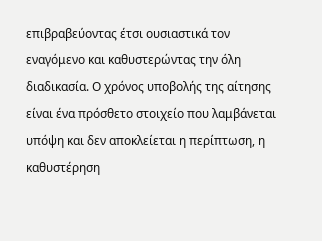επιβραβεύοντας έτσι ουσιαστικά τον εναγόμενο και καθυστερώντας την όλη διαδικασία. Ο χρόνος υποβολής της αίτησης είναι ένα πρόσθετο στοιχείο που λαμβάνεται υπόψη και δεν αποκλείεται η περίπτωση, η καθυστέρηση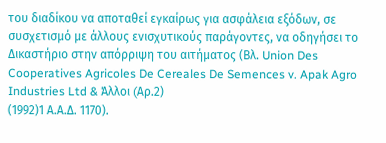του διαδίκου να αποταθεί εγκαίρως για ασφάλεια εξόδων, σε συσχετισμό με άλλους ενισχυτικούς παράγοντες, να οδηγήσει το Δικαστήριο στην απόρριψη του αιτήματος (Βλ. Union Des Cooperatives Agricoles De Cereales De Semences v. Apak Agro Industries Ltd & Άλλοι (Aρ.2)
(1992)1 Α.Α.Δ. 1170).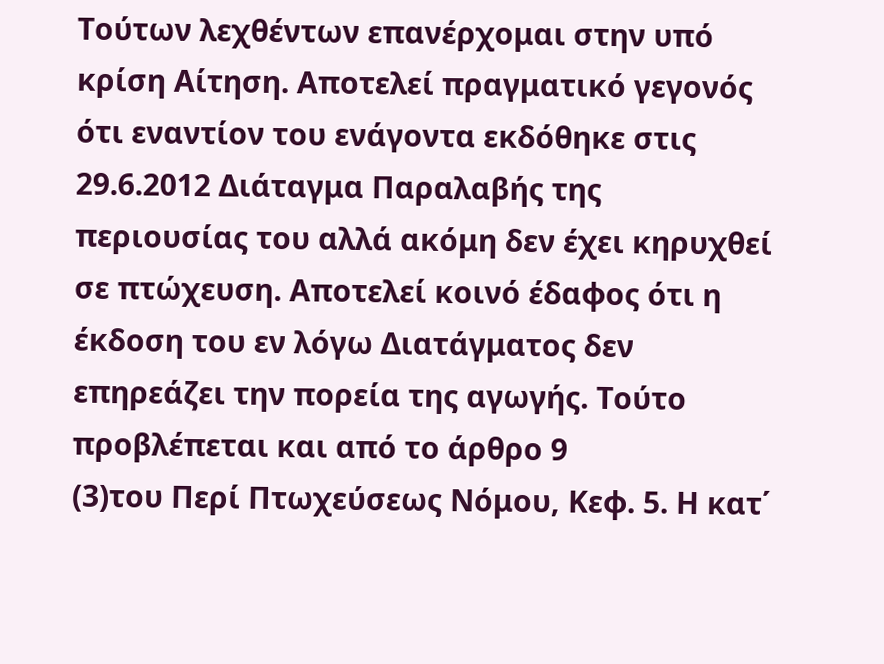Τούτων λεχθέντων επανέρχομαι στην υπό κρίση Αίτηση. Αποτελεί πραγματικό γεγονός ότι εναντίον του ενάγοντα εκδόθηκε στις 29.6.2012 Διάταγμα Παραλαβής της περιουσίας του αλλά ακόμη δεν έχει κηρυχθεί σε πτώχευση. Αποτελεί κοινό έδαφος ότι η έκδοση του εν λόγω Διατάγματος δεν επηρεάζει την πορεία της αγωγής. Τούτο προβλέπεται και από το άρθρο 9
(3)του Περί Πτωχεύσεως Νόμου, Κεφ. 5. Η κατ΄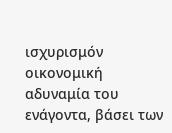ισχυρισμόν οικονομική αδυναμία του ενάγοντα, βάσει των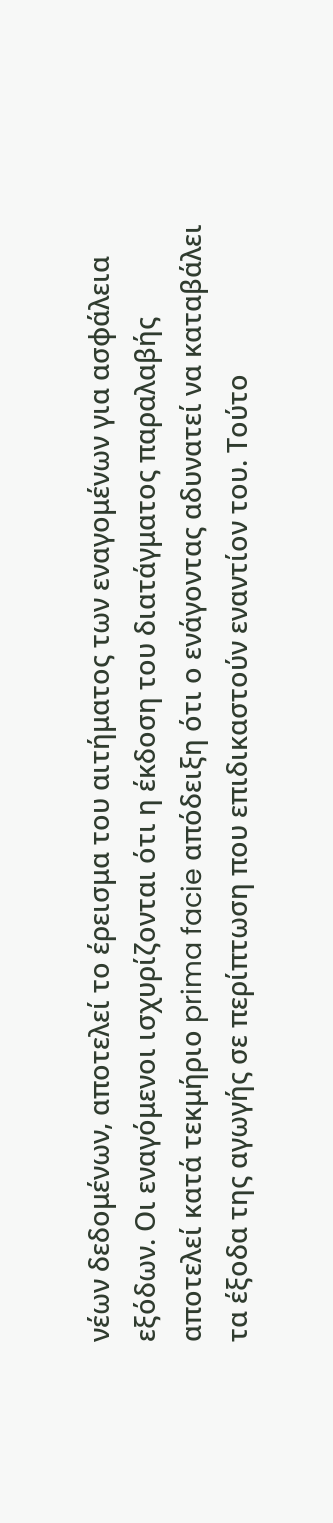νέων δεδομένων, αποτελεί το έρεισμα του αιτήματος των εναγομένων για ασφάλεια εξόδων. Οι εναγόμενοι ισχυρίζονται ότι η έκδοση του διατάγματος παραλαβής αποτελεί κατά τεκμήριο prima facie απόδειξη ότι ο ενάγοντας αδυνατεί να καταβάλει τα έξοδα της αγωγής σε περίπτωση που επιδικαστούν εναντίον του. Τούτο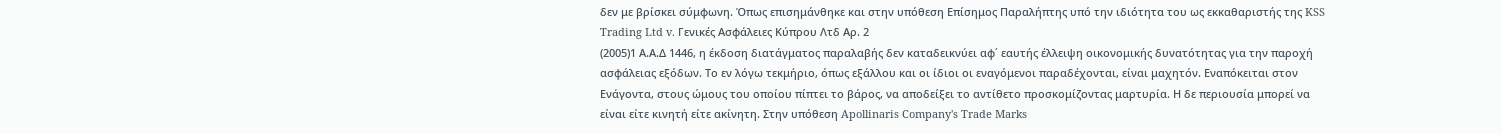δεν με βρίσκει σύμφωνη. Όπως επισημάνθηκε και στην υπόθεση Επίσημος Παραλήπτης υπό την ιδιότητα του ως εκκαθαριστής της KSS Trading Ltd v. Γενικές Ασφάλειες Κύπρου Λτδ Αρ. 2
(2005)1 Α.Α.Δ 1446, η έκδοση διατάγματος παραλαβής δεν καταδεικνύει αφ΄ εαυτής έλλειψη οικονομικής δυνατότητας για την παροχή ασφάλειας εξόδων. Το εν λόγω τεκμήριο, όπως εξάλλου και οι ίδιοι οι εναγόμενοι παραδέχονται, είναι μαχητόν. Εναπόκειται στον Ενάγοντα, στους ώμους του οποίου πίπτει το βάρος, να αποδείξει το αντίθετο προσκομίζοντας μαρτυρία. Η δε περιουσία μπορεί να είναι είτε κινητή είτε ακίνητη. Στην υπόθεση Apollinaris Company's Trade Marks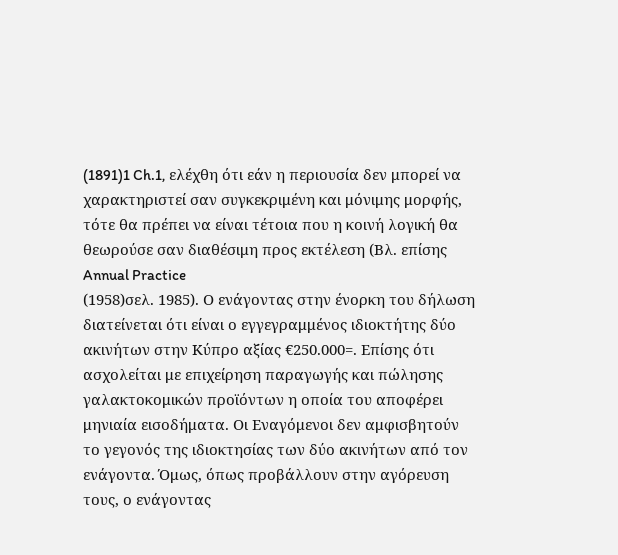(1891)1 Ch.1, ελέχθη ότι εάν η περιουσία δεν μπορεί να χαρακτηριστεί σαν συγκεκριμένη και μόνιμης μορφής, τότε θα πρέπει να είναι τέτοια που η κοινή λογική θα θεωρούσε σαν διαθέσιμη προς εκτέλεση (Βλ. επίσης Annual Practice
(1958)σελ. 1985). Ο ενάγοντας στην ένορκη του δήλωση διατείνεται ότι είναι ο εγγεγραμμένος ιδιοκτήτης δύο ακινήτων στην Κύπρο αξίας €250.000=. Επίσης ότι ασχολείται με επιχείρηση παραγωγής και πώλησης γαλακτοκομικών προϊόντων η οποία του αποφέρει μηνιαία εισοδήματα. Οι Εναγόμενοι δεν αμφισβητούν το γεγονός της ιδιοκτησίας των δύο ακινήτων από τον ενάγοντα. Όμως, όπως προβάλλουν στην αγόρευση τους, ο ενάγοντας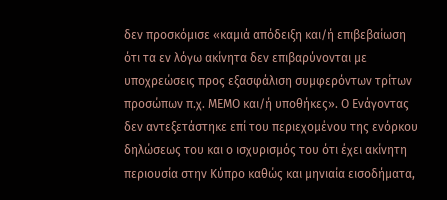δεν προσκόμισε «καμιά απόδειξη και/ή επιβεβαίωση ότι τα εν λόγω ακίνητα δεν επιβαρύνονται με υποχρεώσεις προς εξασφάλιση συμφερόντων τρίτων προσώπων π.χ. ΜΕΜΟ και/ή υποθήκες». Ο Ενάγοντας δεν αντεξετάστηκε επί του περιεχομένου της ενόρκου δηλώσεως του και ο ισχυρισμός του ότι έχει ακίνητη περιουσία στην Κύπρο καθώς και μηνιαία εισοδήματα,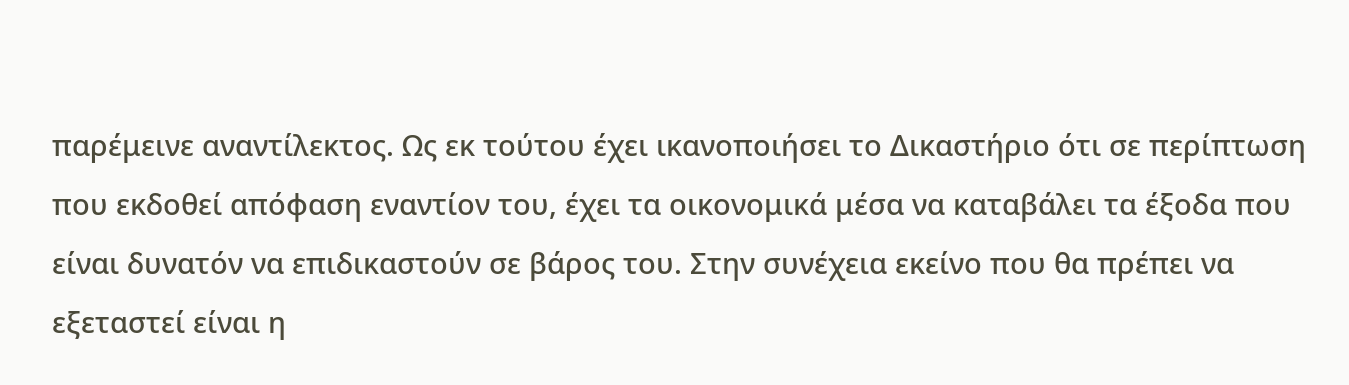παρέμεινε αναντίλεκτος. Ως εκ τούτου έχει ικανοποιήσει το Δικαστήριο ότι σε περίπτωση που εκδοθεί απόφαση εναντίον του, έχει τα οικονομικά μέσα να καταβάλει τα έξοδα που είναι δυνατόν να επιδικαστούν σε βάρος του. Στην συνέχεια εκείνο που θα πρέπει να εξεταστεί είναι η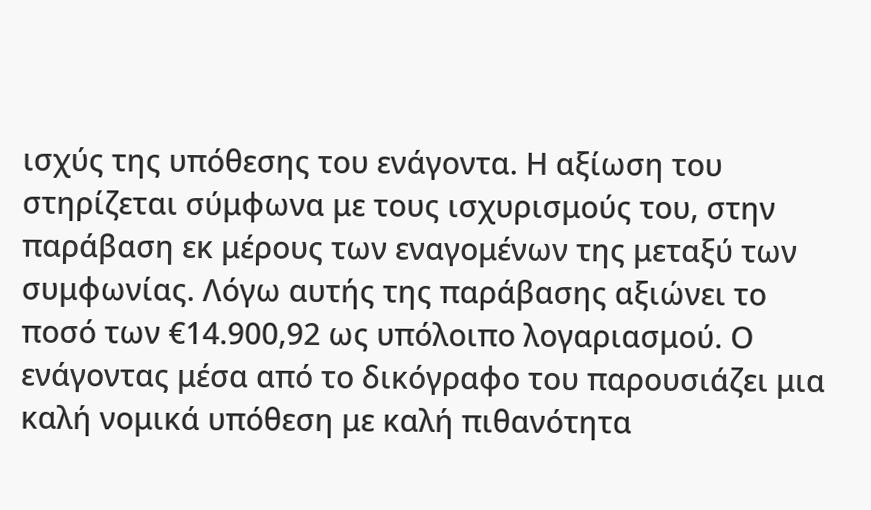ισχύς της υπόθεσης του ενάγοντα. Η αξίωση του στηρίζεται σύμφωνα με τους ισχυρισμούς του, στην παράβαση εκ μέρους των εναγομένων της μεταξύ των συμφωνίας. Λόγω αυτής της παράβασης αξιώνει το ποσό των €14.900,92 ως υπόλοιπο λογαριασμού. Ο ενάγοντας μέσα από το δικόγραφο του παρουσιάζει μια καλή νομικά υπόθεση με καλή πιθανότητα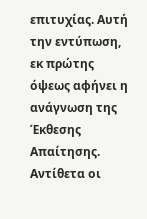επιτυχίας. Αυτή την εντύπωση, εκ πρώτης όψεως αφήνει η ανάγνωση της Έκθεσης Απαίτησης. Αντίθετα οι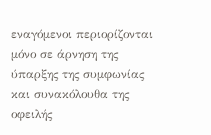εναγόμενοι περιορίζονται μόνο σε άρνηση της ύπαρξης της συμφωνίας και συνακόλουθα της οφειλής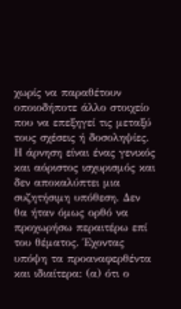χωρίς να παραθέτουν οποιοδήποτε άλλο στοιχείο που να επεξηγεί τις μεταξύ τους σχέσεις ή δοσοληψίες. Η άρνηση είναι ένας γενικός και αόριστος ισχυρισμός και δεν αποκαλύπτει μια συζητήσιμη υπόθεση. Δεν θα ήταν όμως ορθό να προχωρήσω περαιτέρω επί του θέματος. Έχοντας υπόψη τα προαναφερθέντα και ιδιαίτερα: (α) ότι ο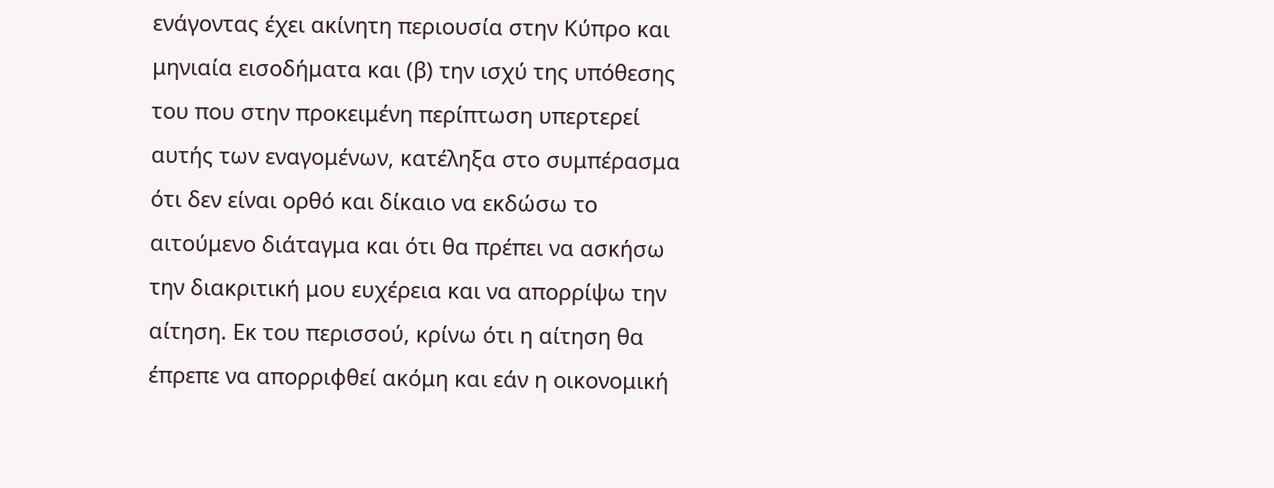ενάγοντας έχει ακίνητη περιουσία στην Κύπρο και μηνιαία εισοδήματα και (β) την ισχύ της υπόθεσης του που στην προκειμένη περίπτωση υπερτερεί αυτής των εναγομένων, κατέληξα στο συμπέρασμα ότι δεν είναι ορθό και δίκαιο να εκδώσω το αιτούμενο διάταγμα και ότι θα πρέπει να ασκήσω την διακριτική μου ευχέρεια και να απορρίψω την αίτηση. Εκ του περισσού, κρίνω ότι η αίτηση θα έπρεπε να απορριφθεί ακόμη και εάν η οικονομική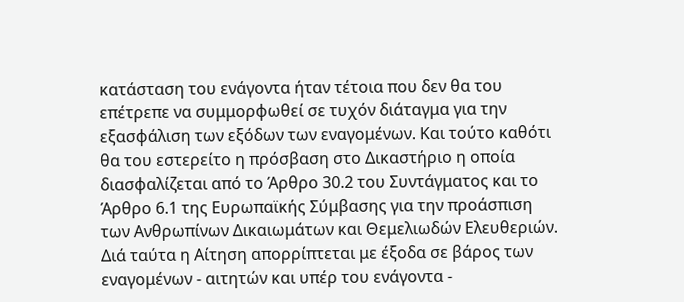κατάσταση του ενάγοντα ήταν τέτοια που δεν θα του επέτρεπε να συμμορφωθεί σε τυχόν διάταγμα για την εξασφάλιση των εξόδων των εναγομένων. Και τούτο καθότι θα του εστερείτο η πρόσβαση στο Δικαστήριο η οποία διασφαλίζεται από το Άρθρο 30.2 του Συντάγματος και το Άρθρο 6.1 της Ευρωπαϊκής Σύμβασης για την προάσπιση των Ανθρωπίνων Δικαιωμάτων και Θεμελιωδών Ελευθεριών. Διά ταύτα η Αίτηση απορρίπτεται με έξοδα σε βάρος των εναγομένων - αιτητών και υπέρ του ενάγοντα -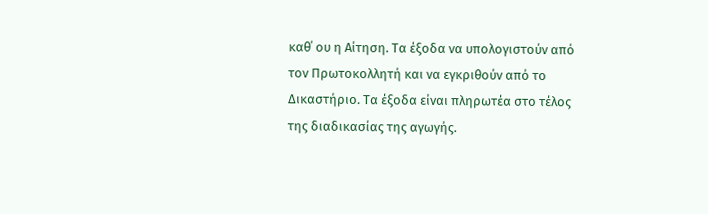καθ΄ ου η Αίτηση. Τα έξοδα να υπολογιστούν από τον Πρωτοκολλητή και να εγκριθούν από το Δικαστήριο. Τα έξοδα είναι πληρωτέα στο τέλος της διαδικασίας της αγωγής.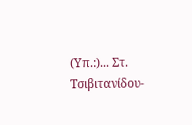(Υπ.:)... Στ. Τσιβιτανίδου-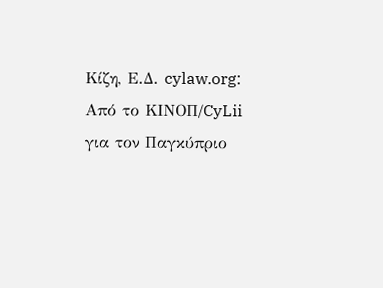Κίζη, Ε.Δ. cylaw.org: Από το ΚΙΝOΠ/CyLii για τον Παγκύπριο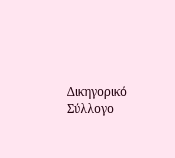Δικηγορικό Σύλλογο